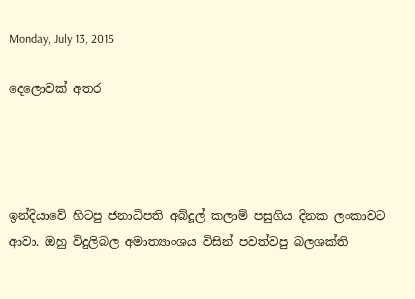Monday, July 13, 2015

දෙලොවක් අතර




ඉන්දියාවේ හිටපු ජනාධිපති අබ්දූල් කලාම් පසුගිය දිනක ලංකාවට ආවා. ඔහු විදුලිබල අමාත්‍යාංශය විසින් පවත්වපු බලශක්ති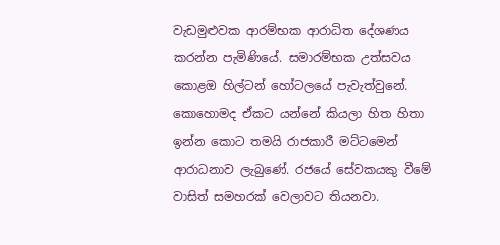වැඩමුළුවක ආරම්භක ආරාධිත දේශණය කරන්න පැමිණියේ. සමාරම්භක උත්සවය කොළඔ හිල්ටන් හෝටලයේ පැවැත්වුනේ. කොහොමද ඒකට යන්නේ කියලා හිත හිතා ඉන්න කොට තමයි රාජකාරී මට්ටමෙන් ආරාධනාව ලැබුණේ. රජයේ සේවකයකු වීමේ වාසිත් සමහරක් වෙලාවට තියනවා.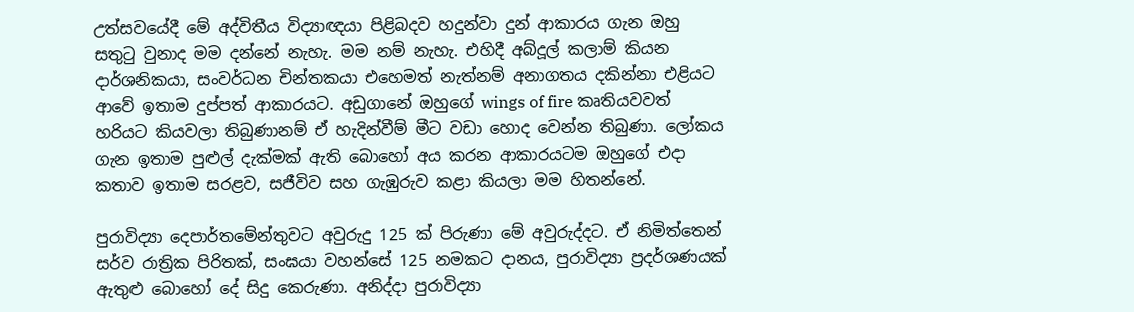උත්සවයේදී මේ අද්විතීය විද්‍යාඥයා පිළිබදව හදුන්වා දුන් ආකාරය ගැන ඔහු සතුටු වුනාද මම දන්නේ නැහැ. මම නම් නැහැ. එහිදී අබ්දූල් කලාම් කියන දාර්ශනිකයා, සංවර්ධන චින්තකයා එහෙමත් නැත්නම් අනාගතය දකින්නා එළියට ආවේ ඉතාම දුප්පත් ආකාරයට. අඩුගානේ ඔහුගේ wings of fire කෘතියවවත් හරියට කියවලා තිබුණානම් ඒ හැදින්වීම් මීට වඩා හොද වෙන්න තිබුණා. ලෝකය ගැන ඉතාම පුළුල් දැක්මක් ඇති බොහෝ අය කරන ආකාරයටම ඔහුගේ එදා කතාව ඉතාම සරළව, සජීවිව සහ ගැඹුරුව කළා කියලා මම හිතන්නේ.

පුරාවිද්‍යා දෙපාර්තමේන්තුවට අවුරුදු 125 ක් පිරුණා මේ අවුරුද්දට. ඒ නිමිත්තෙන් සර්ව රාත්‍රික පිරිතක්, සංඝයා වහන්සේ 125 නමකට දානය, පුරාවිද්‍යා ප්‍රදර්ශණයක් ඇතුළු බොහෝ දේ සිදු කෙරුණා. අනිද්දා පුරාවිද්‍යා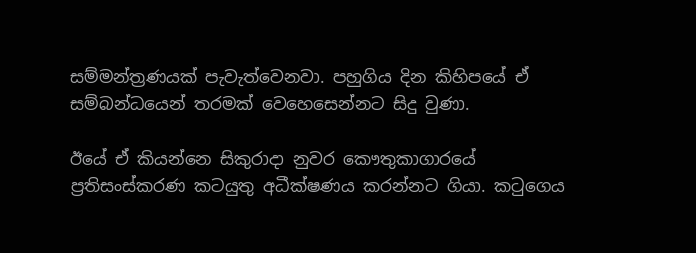සම්මන්ත්‍රණයක් පැවැත්වෙනවා. පහුගිය දින කිහිපයේ ඒ සම්බන්ධයෙන් තරමක් වෙහෙ‍සෙන්නට සිදු වුණා.

ඊයේ ඒ කියන්නෙ සිකුරාදා නුවර කෞතුකාගාරයේ ප්‍රතිසංස්කරණ කටයුතු අධීක්ෂණය කරන්නට ගියා. කටුගෙය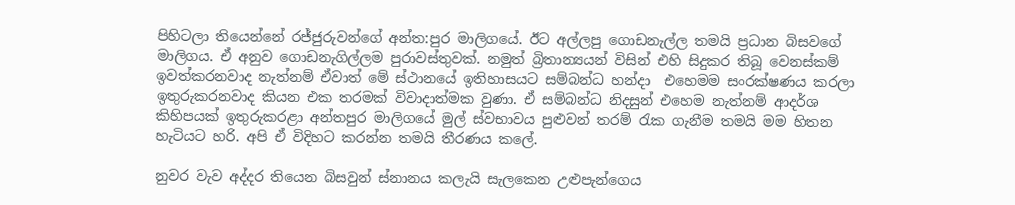පිහිටලා තියෙන්නේ රජ්ජුරුවන්ගේ අන්ත:පුර මාලිගයේ. ඊට අල්ලපු ගොඩනැල්ල තමයි ප්‍රධාන බිසවගේ මාලිගය. ඒ අනුව ගොඩනැගිල්ලම පුරාවස්තුවක්. නමුත් බ්‍රිතාන්‍යයන් විසින් එහි සිදුකර තිබූ වෙනස්කම් ඉවත්කරනවාද නැත්නම් ඒවාත් මේ ස්ථානයේ ඉතිහාසයට සම්බන්ධ හන්දා  එහෙමම සංරක්ෂණය කරලා ඉතුරුකරනවාද කියන එක තරමක් විවාදාත්මක වුණා. ඒ සම්බන්ධ නිදසුන් එහෙම නැත්නම් ආදර්ශ කිහිපයක් ඉතුරුකරළා අන්තපුර මාලිගයේ මුල් ස්වභාවය පුළුවන් තරම් රැක ගැනීම තමයි මම හිතන හැටියට හරි. අපි ඒ විදිහට කරන්න තමයි තීරණය කලේ.

නුවර වැව අද්දර තියෙන බිසවුන් ස්නානය කලැයි සැලකෙන උළුපැන්ගෙය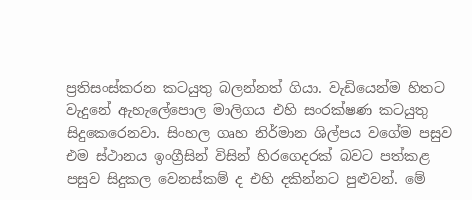ප්‍රතිසංස්කරන කටයුතු බලන්නත් ගියා. වැඩියෙන්ම හිතට වැදුනේ ඇහැලේපොල මාලිගය එහි සංරක්ෂණ කටයුතු සිදුකෙරෙනවා. සිංහල ගෘහ නිර්මාන ශිල්පය වගේම පසුව එම ස්ථානය ඉංග්‍රීසින් විසින් හිරගෙදරක් බවට පත්කළ පසුව සිදුකල වෙනස්කම් ද එහි දකින්නට පුළුවන්. මේ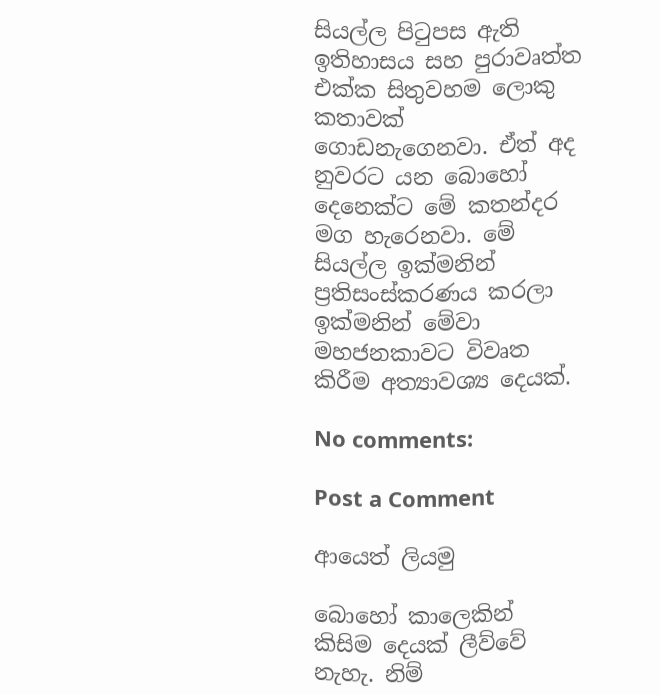සියල්ල පිටුපස ඇති ඉතිහාසය සහ පුරාවෘත්ත එක්ක සිතුවහම ලොකු කතාවක් ගොඩනැගෙනවා. ඒත් අද නුවරට යන බොහෝ දෙනෙක්ට මේ කතන්දර මග හැරෙනවා. මේ සියල්ල ඉක්මනින් ප්‍රතිසංස්කරණය කරලා ඉක්මනින් මේවා මහජනකාවට විවෘත කිරීම අත්‍යාවශ්‍ය දෙයක්.

No comments:

Post a Comment

ආයෙත් ලියමු

බොහෝ කාලෙකින් කිසිම දෙයක් ලීව්වේ නැහැ. නිම්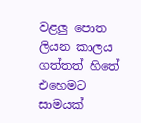වළලු පොත ලියන කාලය ගත්තත් හිතේ එහෙමට සාමයක්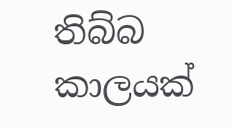තිබ්බ කාලයක්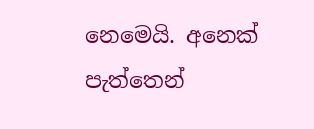නෙමෙයි. අනෙක් පැත්තෙන්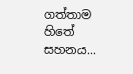ගත්තාම හිතේ සහනය...